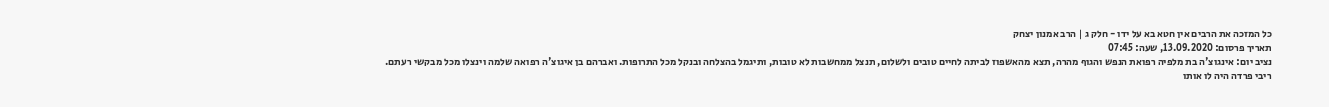כל המזכה את הרבים אין חטא בא על ידו - חלק ג | הרב אמנון יצחק
תאריך פרסום: 13.09.2020, שעה: 07:45
נציב יום: אינגוצ'ה בת מלפיה רפואת הנפש והגוף מהרה, תצא מהאשפוז לביתה לחיים טובים ולשלום, תנצל ממחשבות לא טובות, ותיגמל בהצלחה ובנקל מכל התרופות. ואברהם בן איגוצ'ה רפואה שלמה וינצלו מכל מבקשי רעתם.
ריבי פרדה היה לו אותו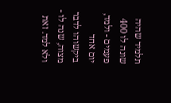תלמיד שהיה שונה לו 400 פעמים - ולמד, יום אחד ביקשוהו לדבר מצוה, שנה לו - ולא למד. זאת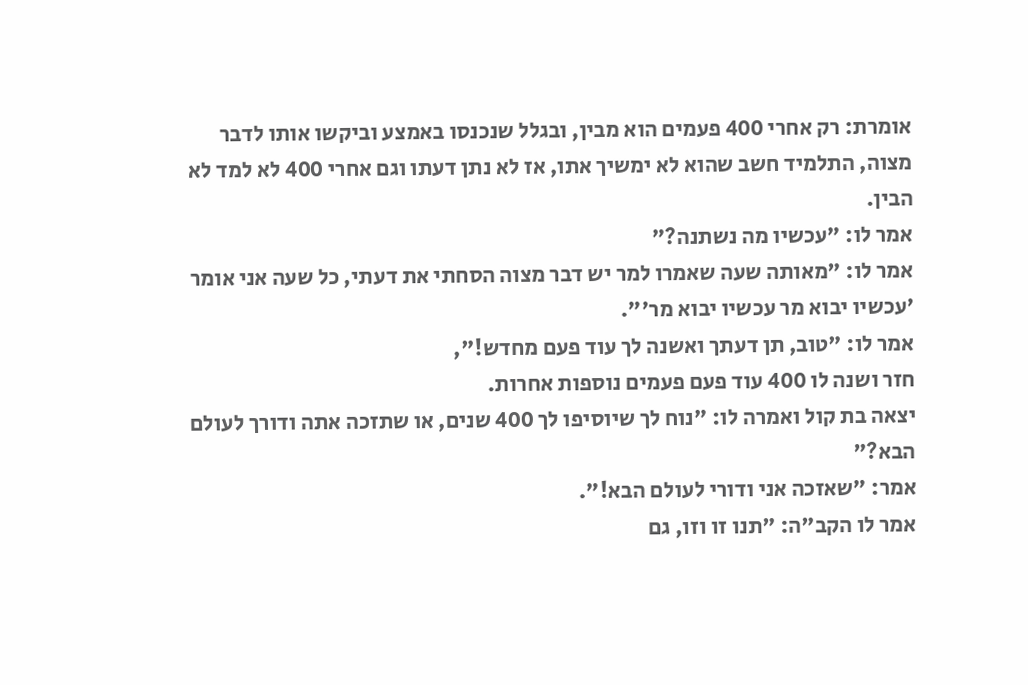אומרת: רק אחרי 400 פעמים הוא מבין, ובגלל שנכנסו באמצע וביקשו אותו לדבר מצוה, התלמיד חשב שהוא לא ימשיך אתו, אז לא נתן דעתו וגם אחרי 400 לא למד לא הבין.
אמר לו: "עכשיו מה נשתנה?"
אמר לו: "מאותה שעה שאמרו למר יש דבר מצוה הסחתי את דעתי, כל שעה אני אומר 'עכשיו יבוא מר עכשיו יבוא מר'".
אמר לו: "טוב, תן דעתך ואשנה לך עוד פעם מחדש!",
חזר ושנה לו 400 עוד פעם פעמים נוספות אחרות.
יצאה בת קול ואמרה לו: "נוח לך שיוסיפו לך 400 שנים, או שתזכה אתה ודורך לעולם הבא?"
אמר: "שאזכה אני ודורי לעולם הבא!".
אמר לו הקב"ה: "תנו זו וזו, גם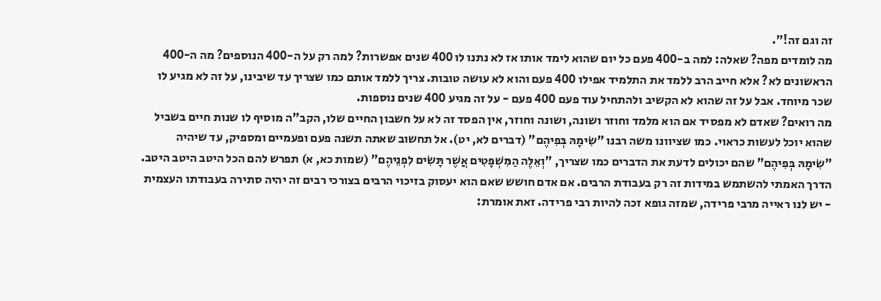זה וגם זה!".
מה לומדים מפה? שאלה: למה ב-400 פעם כל יום שהוא לימד אותו אז לא נתנו לו 400 שנים אפשרות? למה רק על ה-400 הנוספים? מה ה-400 הראשונים לא? אלא חייב הרב ללמד את התלמיד אפילו 400 פעם והוא לא עושה טובות. צריך ללמד אותם כמו שצריך עד שיבינו, על זה לא מגיע לו שכר מיוחד. אבל על זה שהוא לא הקשיב ולהתחיל עוד פעם 400 פעם - על זה מגיע 400 שנים נוספות.
מה רואים? שאדם לא מפסיד אם הוא מלמד וחוזר ושונה, ושונה וחוזר, אין הפסד זה לא על חשבון החיים שלו, הקב"ה מוסיף לו שנות חיים בשביל שהוא יוכל לעשות כראוי. כמו שציוונו משה רבנו "שִׂימָהּ בְּפִיהֶם" (דברים לא, יט). אל תחשוב שאתה תשנה פעם ופעמיים ומספיק, עד שיהיה "שִׂימָהּ בְּפִיהֶם" שהם יכולים לדעת את הדברים כמו שצריך, "וְאֵלֶּה הַמִּשְׁפָּטִים אֲשֶׁר תָּשִׂים לִפְנֵיהֶם" (שמות כא, א) תפרש להם הכל היטב היטב היטב.
הדרך האמתי להשתמש במידות זה רק בעבודת הרבים. אם אדם חושש שאם הוא יעסוק בזיכוי הרבים בצורכי רבים זה יהיה סתירה בעבודתו העצמית - יש לנו ראייה מרבי פרידה, שמזה גופא זכה להיות רבי פרידה. זאת אומרת: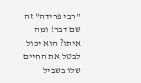"רבי פרידה" זה שם דבר! ומה איתו? הוא יכול לבטל את החיים שלו בשביל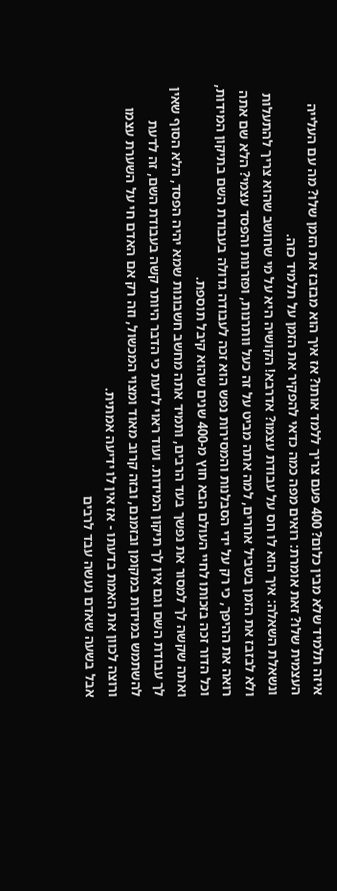איזה תלמיד שלא מבין כלום? 400 פעם צריך ללמד אותו? אז איך הוא מבזבז את הזמן שלו? מה עם העלייה העצמית שלו? זאת אומרת: רואים מפה כמה כדאי להפקיר את הזמן על תלמיד כזה.
ונשאלת השאלה: איך הוא לו חס על עבודת עצמו? אדרבא! הקושיה היא על מי שחושב שהוא צריך להתעלות ולא לבזבז את הזמן בשביל אחרים, למה אתה מביט על זה כעל וותרנות, ופזרנות והפסד עצמי? הלא שם אתה רואה את ההיפך, כי רק על ידי הסבלנות והמסירות נפש הוא זכה לעבודה גדולה בעבודת השם בתיקון המידות, וכל הדור זכה בזכותו לחיי העולם הבא חוץ מ-400 שנים שהוא קיבל תוספת.
ואתה שקשה לך למסור את נפשך בעד הרבים, ותמיד אתה מחשב חשבונות שמא יהיה הפסד, הלא הסוף שאין לך עבודת השם וגם אין לך תיקון המידות. ועוד ראוי לדעת כי הדבר היותר קשה בעבודת השם, זה לדעת להשתמש במידות במקומן ובזמנם, ובזה קרוב מאוד ומצוי המכשול, וזה רק אם האדם חי על השערת עצמו ורוצה לכוון את האמת בדעתו - אז אין לו ידיעה אמתית.
אבל בשעה שאדם נעשה עבד לרבים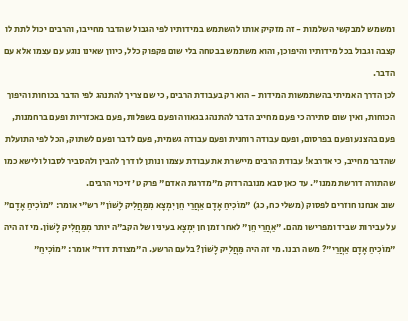ומשמש למבקשי השלמות - זה מזקיק אותו להשתמש במידותיו לפי הגבול שהדבר מחייבו, והרבים יכול לתת לו קצבה וגבול בכל מידותיו והיפוכן, והוא משתמש בבטחה בלי שום פקפוק כלל, כיוון שאינו נוגע עם עצמו אלא עם הדבר.
לכן הדרך האמיתי בהשתמשות המידות - הוא רק בעבודת הרבים, כי שם צריך להתנהג לפי הדבר בכוחות והיפוך הכוחות, ואין שום סתירה כי פעם מחייב הדבר להתנהג בגאווה ופעם בשפלות, פעם באכזריות ופעם ברחמנות, פעם בהצנע ופעם בפרסום, ופעם עבודה רוחנית ופעם עבודה גשמית, פעם לדבר ופעם לשתוק, הכל לפי התועלת שהדבר מחייב, כי אדרבא! עבודת הרבים מיישרת את עבודת עצמו ונותן לו דרך להבין ולהסביר לסבול ולישא כמו שהתורה דורשת ממנו". עד כאן סבא מנובהרדוק מ"מדרגת האדם" פרק ט' זיכוי הרבים.
שוב אנחנו חוזרים לפסוק (משלי כח, כג) "מוֹכִיחַ אָדָם אַחֲרַי חֵן יִמְצָא מִמַּחֲלִיק לָשׁוֹן" רש"י אומר: "מוֹכִיחַ אָדָם" על עבירות שביד ומפרישו מהם. "אַחֲרַי חֵן" לאחר זמן חן יִמְצָא בעיניו של הקב"ה יותר מִמַּחֲלִיק לָשׁוֹן. מי זה היה "מוֹכִיחַ אָדָם אַחֲרַי"? משה רבנו. מי זה היה מַּחֲלִיק לָשׁוֹן? בלעם הרשע. ה"מצודת דוד" אומר: "מוֹכִיחַ"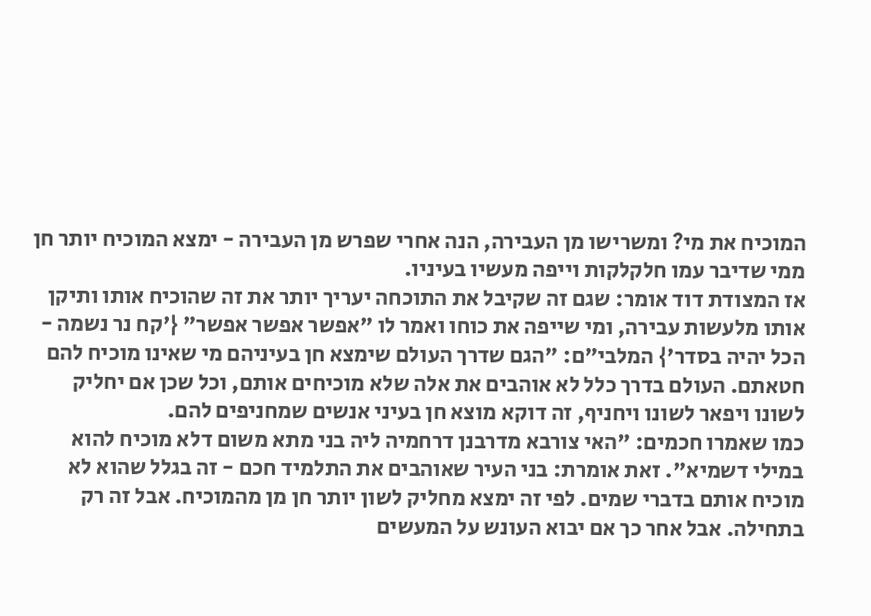המוכיח את מי? ומשרישו מן העבירה, הנה אחרי שפרש מן העבירה - ימצא המוכיח יותר חן ממי שדיבר עמו חלקלקות וייפה מעשיו בעיניו.
אז המצודת דוד אומר: שגם זה שקיבל את התוכחה יעריך יותר את זה שהוכיח אותו ותיקן אותו מלעשות עבירה, ומי שייפה את כוחו ואמר לו "אפשר אפשר אפשר" {'קח נר נשמה - הכל יהיה בסדר'} המלבי"ם: "הגם שדרך העולם שימצא חן בעיניהם מי שאינו מוכיח להם חטאתם. העולם בדרך כלל לא אוהבים את אלה שלא מוכיחים אותם, וכל שכן אם יחליק לשונו ויפאר לשונו ויחניף, זה דוקא מוצא חן בעיני אנשים שמחניפים להם.
כמו שאמרו חכמים: "האי צורבא מדרבנן דרחמיה ליה בני מתא משום דלא מוכיח להוא במילי דשמיא". זאת אומרת: בני העיר שאוהבים את התלמיד חכם - זה בגלל שהוא לא מוכיח אותם בדברי שמים. לפי זה ימצא מחליק לשון יותר חן מן מהמוכיח. אבל זה רק בתחילה. אבל אחר כך אם יבוא העונש על המעשים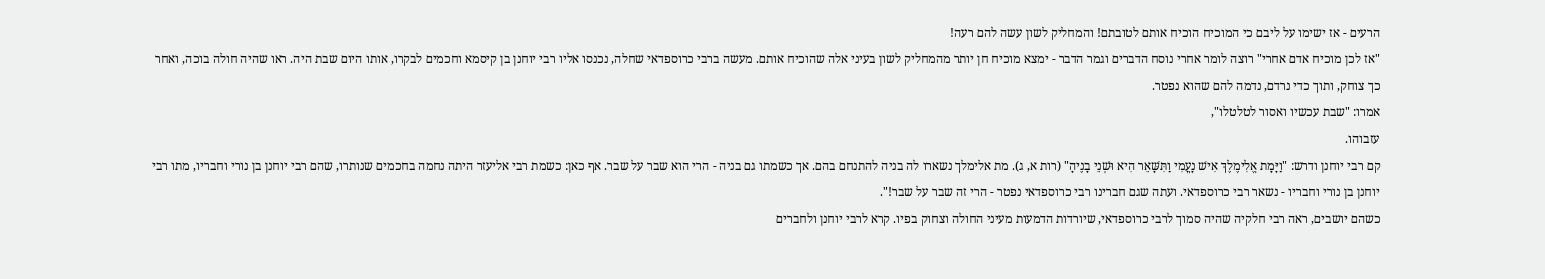הרעים - אז ישימו על ליבם כי המוכיח הוכיח אותם לטובתם! והמחליק לשון עשה להם רעה!
"אז לכן מוכיח אדם אחרי" רוצה לומר אחרי נוסח הדברים וגמר הדבר - ימצא מוכיח חן יותר מהמחליק לשון בעיני אלה שהוכיח אותם. מעשה ברבי כרוספדאי שחלה, נכנסו אליו רבי יוחנן בן קיסמא וחכמים לבקרו, אותו היום שבת היה. ראו שהיה חולה בוכה, ואחר כך צוחק, ותוך כדי נרדם, נדמה להם שהוא נפטר.
אמרו: "שבת עכשיו ואסור לטלטלו",
עזבוהו.
קם רבי יוחנן ודרש: "וַיָּמָת אֱלִימֶלֶךְ אִישׁ נָעֳמִי וַתִּשָּׁאֵר הִיא וּשְׁנֵי בָנֶיהָ" (רות א, ג). מת אלימלך נשארו לה בניה להתנחם בהם. אך כשמתו גם בניה - הרי הוא שבר על שבר. אף כאן: כשמת רבי אליעזר היתה נחמה בחכמים שנותרו, שהם רבי יוחנן בן נורי וחבריו, מתו רבי יוחנן בן נורי וחבריו - נשאר רבי כרוספדאי. ועתה שגם חברינו רבי כרוספדאי נפטר - הרי זה שבר על שבר!".
כשהם יושבים, ראה רבי חלקיה שהיה סמוך לרבי כרוספדאי, שיורדות הדמעות מעיני החולה וצחוק בפיו. קרא לרבי יוחנן ולחברים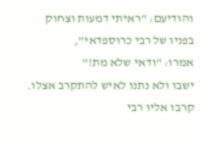והודיעם: "ראיתי דמעות וצחוק בפניו של רבי כרוספדאי",
אמרו: "ודאי שלא מת!"
ישבו ולא נתנו לאיש להתקרב אצלו. קרבו אליו רבי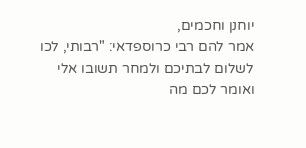יוחנן וחכמים,
אמר להם רבי כרוספדאי: "רבותי, לכו לשלום לבתיכם ולמחר תשובו אלי ואומר לכם מה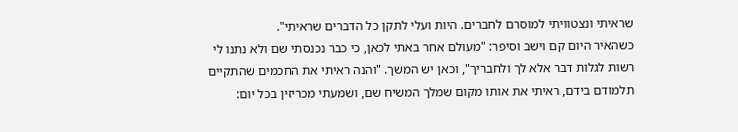שראיתי ונצטוויתי למוסרם לחברים. היות ועלי לתקן כל הדברים שראיתי".
כשהאיר היום קם וישב וסיפר: "מעולם אחר באתי לכאן, כי כבר נכנסתי שם ולא נתנו לי רשות לגלות דבר אלא לך ולחבריך", וכאן יש המשך. "והנה ראיתי את החכמים שהתקיים תלמודם בידם, ראיתי את אותו מקום שמלך המשיח שם, ושמעתי מכריזין בכל יום: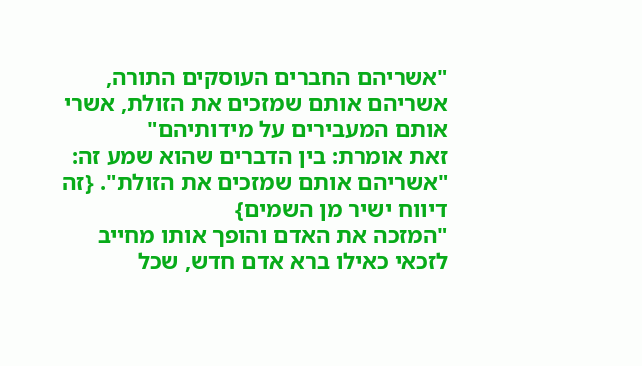"אשריהם החברים העוסקים התורה, אשריהם אותם שמזכים את הזולת, אשרי אותם המעבירים על מידותיהם"
זאת אומרת: בין הדברים שהוא שמע זה: "אשריהם אותם שמזכים את הזולת". {זה דיווח ישיר מן השמים}
"המזכה את האדם והופך אותו מחייב לזכאי כאילו ברא אדם חדש, שכל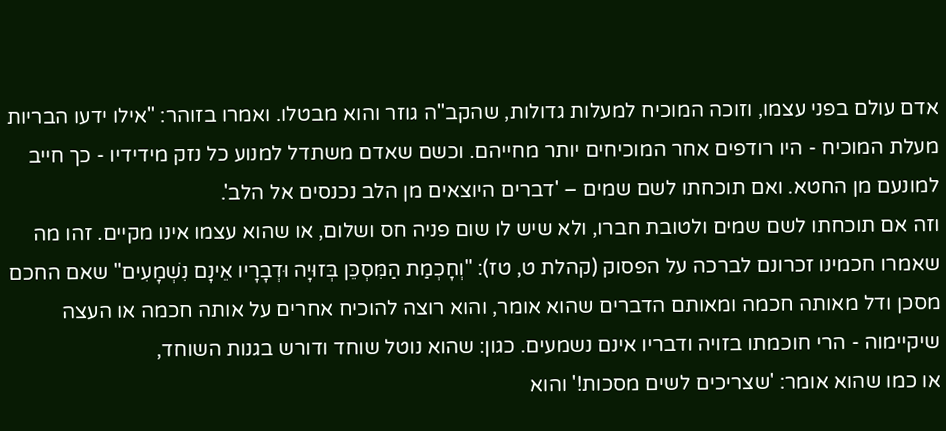אדם עולם בפני עצמו, וזוכה המוכיח למעלות גדולות, שהקב"ה גוזר והוא מבטלו. ואמרו בזוהר: "אילו ידעו הבריות מעלת המוכיח - היו רודפים אחר המוכיחים יותר מחייהם. וכשם שאדם משתדל למנוע כל נזק מידידיו - כך חייב למונעם מן החטא. ואם תוכחתו לשם שמים – 'דברים היוצאים מן הלב נכנסים אל הלב'.
וזה אם תוכחתו לשם שמים ולטובת חברו, ולא שיש לו שום פניה חס ושלום, או שהוא עצמו אינו מקיים. זהו מה שאמרו חכמינו זכרונם לברכה על הפסוק (קהלת ט, טז): "וְחָכְמַת הַמִּסְכֵּן בְּזוּיָה וּדְבָרָיו אֵינָם נִשְׁמָעִים" שאם החכם מסכן ודל מאותה חכמה ומאותם הדברים שהוא אומר, והוא רוצה להוכיח אחרים על אותה חכמה או העצה שיקיימוה - הרי חוכמתו בזויה ודבריו אינם נשמעים. כגון: שהוא נוטל שוחד ודורש בגנות השוחד,
או כמו שהוא אומר: 'שצריכים לשים מסכות!' והוא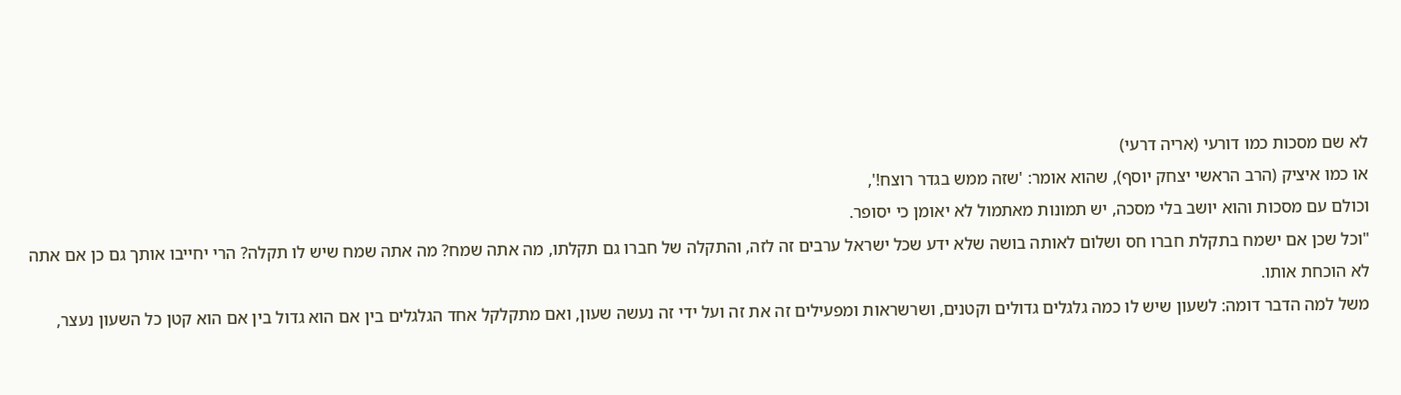לא שם מסכות כמו דורעי (אריה דרעי)
או כמו איציק (הרב הראשי יצחק יוסף), שהוא אומר: 'שזה ממש בגדר רוצח!',
וכולם עם מסכות והוא יושב בלי מסכה, יש תמונות מאתמול לא יאומן כי יסופר.
"וכל שכן אם ישמח בתקלת חברו חס ושלום לאותה בושה שלא ידע שכל ישראל ערבים זה לזה, והתקלה של חברו גם תקלתו, מה אתה שמח? מה אתה שמח שיש לו תקלה? הרי יחייבו אותך גם כן אם אתה לא הוכחת אותו.
משל למה הדבר דומה: לשעון שיש לו כמה גלגלים גדולים וקטנים, ושרשראות ומפעילים זה את זה ועל ידי זה נעשה שעון, ואם מתקלקל אחד הגלגלים בין אם הוא גדול בין אם הוא קטן כל השעון נעצר,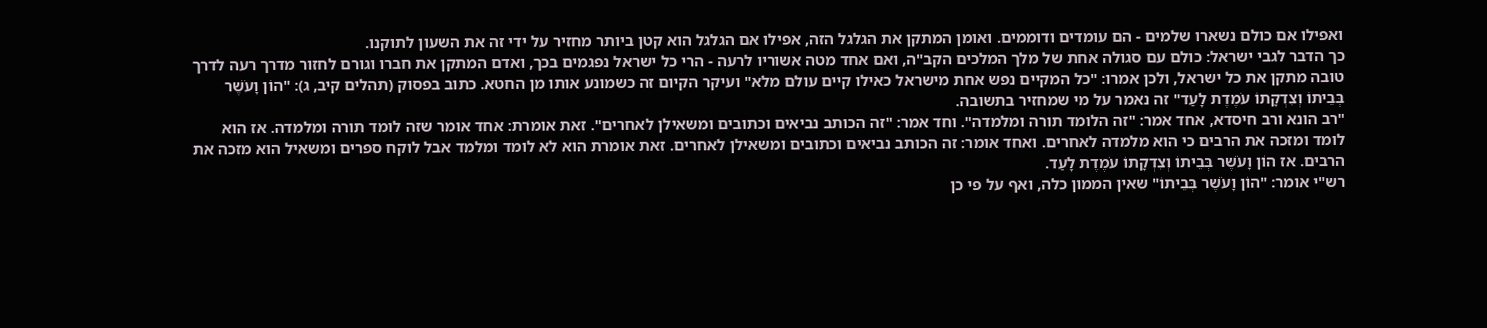ואפילו אם כולם נשארו שלמים - הם עומדים ודוממים. ואומן המתקן את הגלגל הזה, אפילו אם הגלגל הוא קטן ביותר מחזיר על ידי זה את השעון לתוקנו.
כך הדבר לגבי ישראל: כולם עם סגולה אחת של מלך המלכים הקב"ה, ואם אחד מטה אשוריו לרעה - הרי כל ישראל נפגמים בכך, ואדם המתקן את חברו וגורם לחזור מדרך רעה לדרך טובה מתקן את כל ישראל, ולכן אמרו: "כל המקיים נפש אחת מישראל כאילו קיים עולם מלא" ועיקר הקיום זה כשמונע אותו מן החטא. כתוב בפסוק (תהלים קיב, ג): "הוֹן וָעֹשֶׁר בְּבֵיתוֹ וְצִדְקָתוֹ עֹמֶדֶת לָעַד" זה נאמר על מי שמחזיר בתשובה.
"רב הונא ורב חיסדא, אחד אמר: "זה הלומד תורה ומלמדה". וחד אמר: "זה הכותב נביאים וכתובים ומשאילן לאחרים". זאת אומרת: אחד אומר שזה לומד תורה ומלמדה. אז הוא לומד ומזכה את הרבים כי הוא מלמדה לאחרים. ואחד אומר: זה הכותב נביאים וכתובים ומשאילן לאחרים. זאת אומרת הוא לא לומד ומלמד אבל לוקח ספרים ומשאיל הוא מזכה את הרבים. אז הוֹן וָעֹשֶׁר בְּבֵיתוֹ וְצִדְקָתוֹ עֹמֶדֶת לָעַד.
רש"י אומר: "הוֹן וָעֹשֶׁר בְּבֵיתוֹ" שאין הממון כלה, ואף על פי כן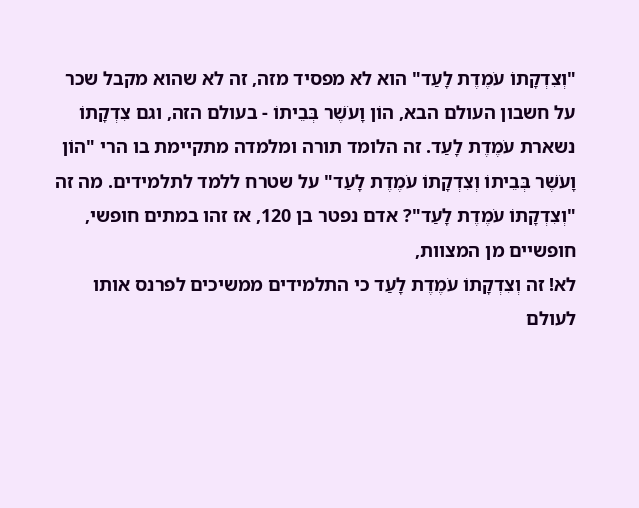"וְצִדְקָתוֹ עֹמֶדֶת לָעַד" הוא לא מפסיד מזה, זה לא שהוא מקבל שכר על חשבון העולם הבא, הוֹן וָעֹשֶׁר בְּבֵיתוֹ - בעולם הזה, וגם צִדְקָתוֹ נשארת עֹמֶדֶת לָעַד. זה הלומד תורה ומלמדה מתקיימת בו הרי "הוֹן וָעֹשֶׁר בְּבֵיתוֹ וְצִדְקָתוֹ עֹמֶדֶת לָעַד" על שטרח ללמד לתלמידים. מה זה "וְצִדְקָתוֹ עֹמֶדֶת לָעַד"? אדם נפטר בן 120, אז זהו במתים חופשי, חופשיים מן המצוות,
לא! זה וְצִדְקָתוֹ עֹמֶדֶת לָעַד כי התלמידים ממשיכים לפרנס אותו לעולם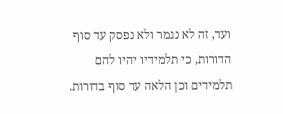ועד, זה לא נגמר ולא נפסק עד סוף הדורות, כי תלמידיו יהיו להם תלמידים וכן הלאה עד סוף בדורות.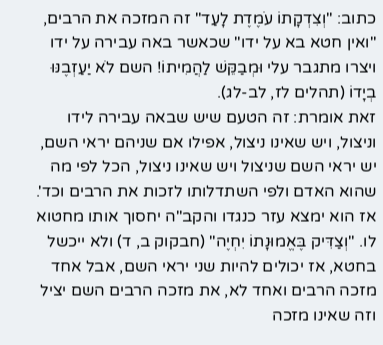כתוב: "וְצִדְקָתוֹ עֹמֶדֶת לָעַד" זה המזכה את הרבים, "ואין חטא בא על ידו" שכאשר באה עבירה על ידו ויצרו מתגבר עלי וּמְבַקֵּשׁ לַהֲמִיתוֹ! השם לֹא יַעַזְבֶנּוּ בְיָדוֹ (תהלים לז, לב-לג).
זאת אומרת: זה הטעם שיש שבאה עבירה לידו וניצול, ויש שאינו ניצול, אפילו אם שניהם יראי השם, יש יראי השם שניצול ויש שאינו ניצול, הכל לפי מה שהוא האדם ולפי השתדלותו לזכות את הרבים וכד'. אז הוא ימצא עזר כנגדו והקב"ה יחסוך אותו מחטוא לו. "וְצַדִּיק בֶּאֱמוּנָתוֹ יִחְיֶה" (חבקוק ב, ד) ולא ייכשל בחטא, אז יכולים להיות שני יראי השם, אבל אחד מזכה הרבים ואחד לא, את מזכה הרבים השם יציל וזה שאינו מזכה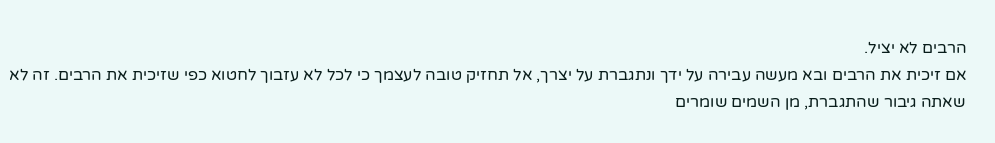הרבים לא יציל.
אם זיכית את הרבים ובא מעשה עבירה על ידך ונתגברת על יצרך, אל תחזיק טובה לעצמך כי לכל לא עזבוך לחטוא כפי שזיכית את הרבים. זה לא שאתה גיבור שהתגברת, מן השמים שומרים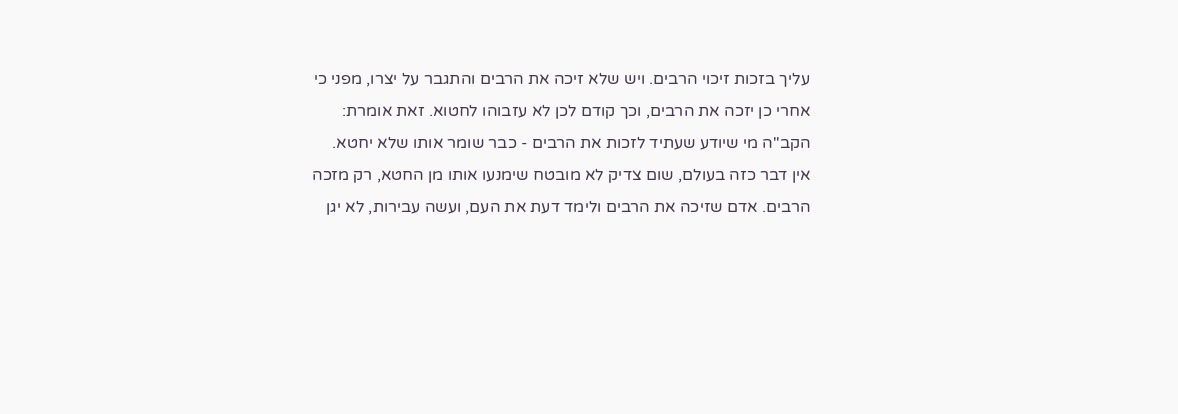עליך בזכות זיכוי הרבים. ויש שלא זיכה את הרבים והתגבר על יצרו, מפני כי אחרי כן יזכה את הרבים, וכך קודם לכן לא עזבוהו לחטוא. זאת אומרת: הקב"ה מי שיודע שעתיד לזכות את הרבים - כבר שומר אותו שלא יחטא.
אין דבר כזה בעולם, שום צדיק לא מובטח שימנעו אותו מן החטא, רק מזכה הרבים. אדם שזיכה את הרבים ולימד דעת את העם, ועשה עבירות, לא יגן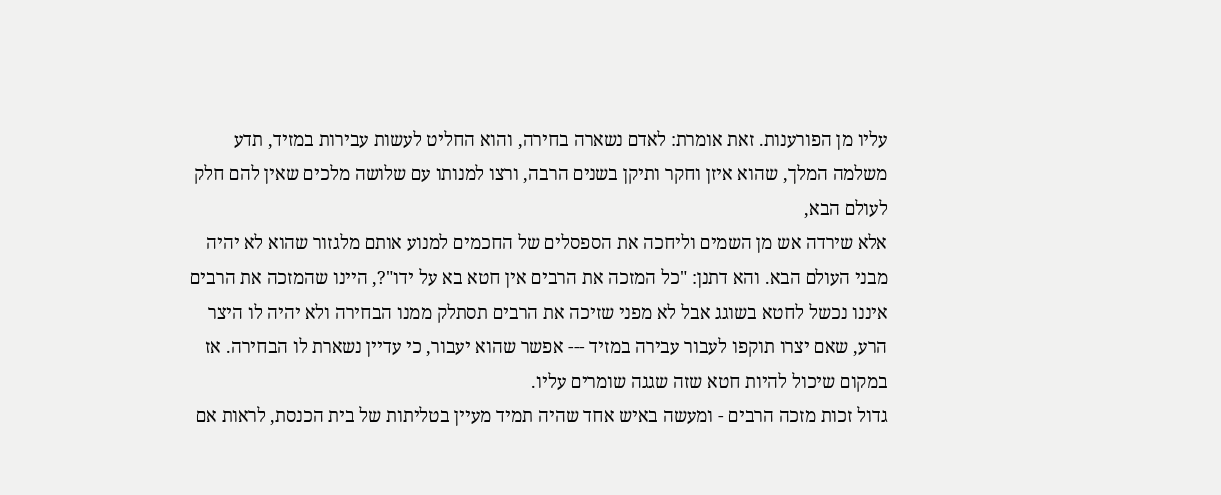עליו מן הפורענות. זאת אומרת: לאדם נשארה בחירה, והוא החליט לעשות עבירות במזיד, תדע משלמה המלך, שהוא איזן וחקר ותיקן בשנים הרבה, ורצו למנותו עם שלושה מלכים שאין להם חלק לעולם הבא,
אלא שירדה אש מן השמים וליחכה את הספסלים של החכמים למנוע אותם מלגזור שהוא לא יהיה מבני העולם הבא. והא דתנן: "כל המזכה את הרבים אין חטא בא על ידו"?, היינו שהמזכה את הרבים איננו נכשל לחטא בשוגג אבל לא מפני שזיכה את הרבים תסתלק ממנו הבחירה ולא יהיה לו היצר הרע, שאם יצרו תוקפו לעבור עבירה במזיד --- אפשר שהוא יעבור, כי עדיין נשארת לו הבחירה. אז במקום שיכול להיות חטא שזה שגגה שומרים עליו.
גדול זכות מזכה הרבים - ומעשה באיש אחד שהיה תמיד מעיין בטליתות של בית הכנסת, לראות אם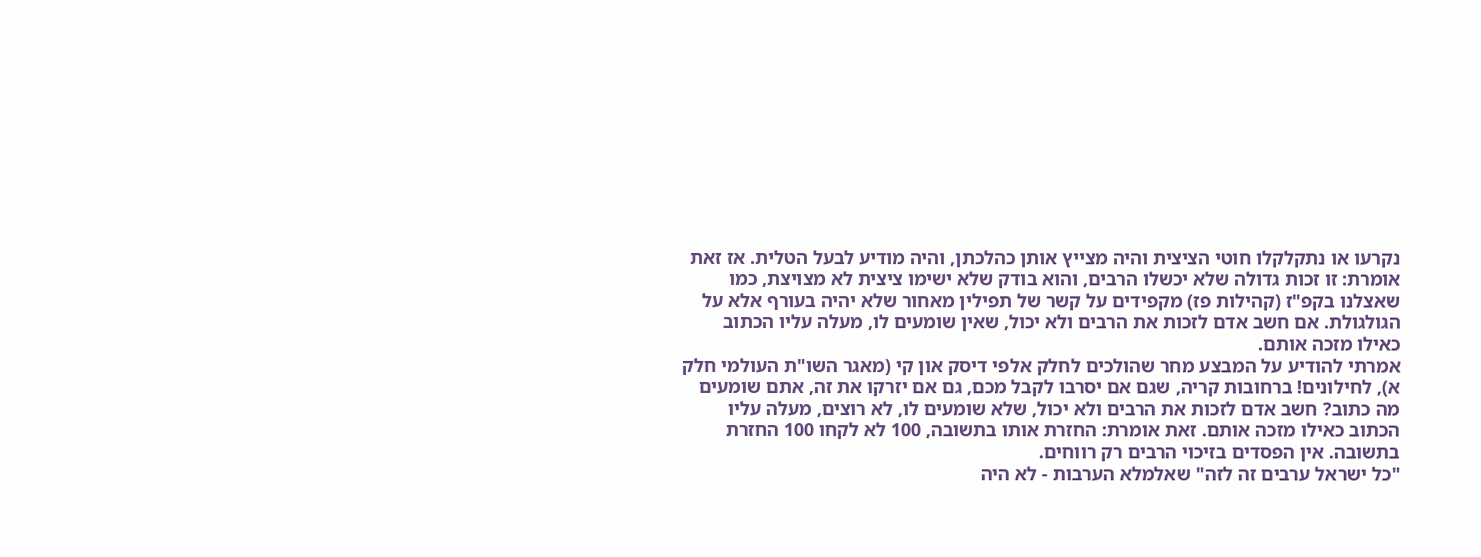נקרעו או נתקלקלו חוטי הציצית והיה מצייץ אותן כהלכתן, והיה מודיע לבעל הטלית. אז זאת אומרת: זו זכות גדולה שלא יכשלו הרבים, והוא בודק שלא ישימו ציצית לא מצויצת, כמו שאצלנו בקפ"ז (קהילות פז) מקפידים על קשר של תפילין מאחור שלא יהיה בעורף אלא על הגולגולת. אם חשב אדם לזכות את הרבים ולא יכול, שאין שומעים לו, מעלה עליו הכתוב כאילו מזכה אותם.
אמרתי להודיע על המבצע מחר שהולכים לחלק אלפי דיסק און קי (מאגר השו"ת העולמי חלק א), לחילונים! ברחובות קריה, שגם אם יסרבו לקבל מכם, גם אם יזרקו את זה, אתם שומעים מה כתוב? חשב אדם לזכות את הרבים ולא יכול, שלא שומעים לו, לא רוצים, מעלה עליו הכתוב כאילו מזכה אותם. זאת אומרת: החזרת אותו בתשובה, 100 לא לקחו 100 החזרת בתשובה. אין הפסדים בזיכוי הרבים רק רווחים.
"כל ישראל ערבים זה לזה" שאלמלא הערבות - לא היה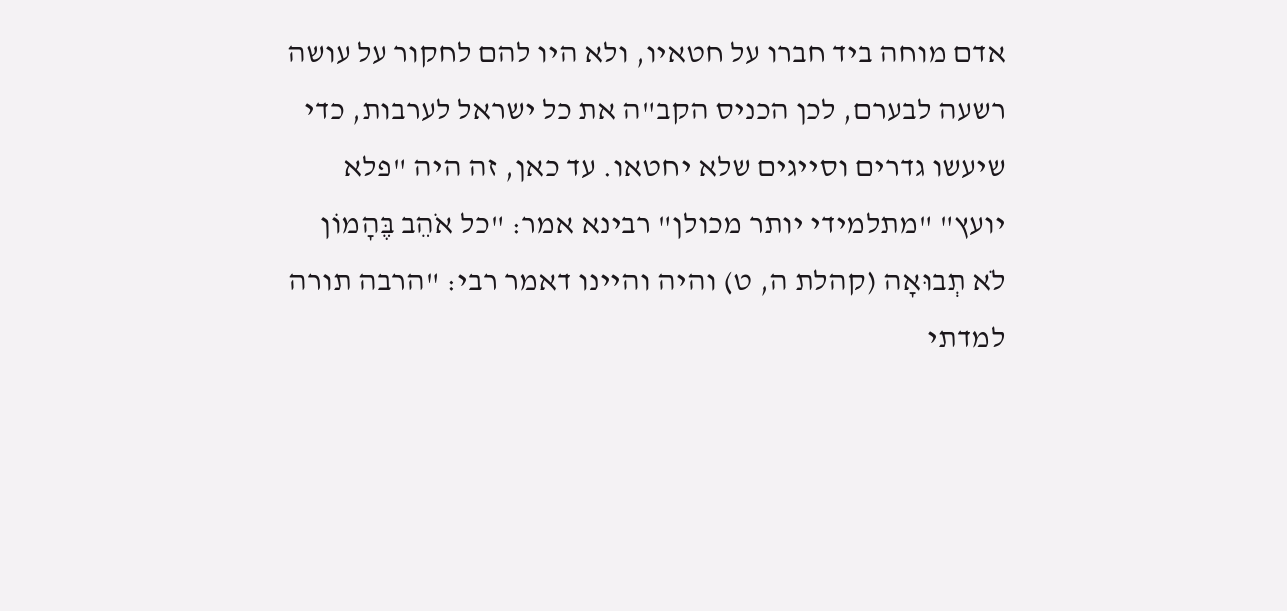אדם מוחה ביד חברו על חטאיו, ולא היו להם לחקור על עושה רשעה לבערם, לכן הכניס הקב"ה את כל ישראל לערבות, כדי שיעשו גדרים וסייגים שלא יחטאו. עד כאן, זה היה "פלא יועץ" "מתלמידי יותר מכולן" רבינא אמר: "כל אֹהֵב בֶּהָמוֹן לֹא תְבוּאָה (קהלת ה, ט) והיה והיינו דאמר רבי: "הרבה תורה למדתי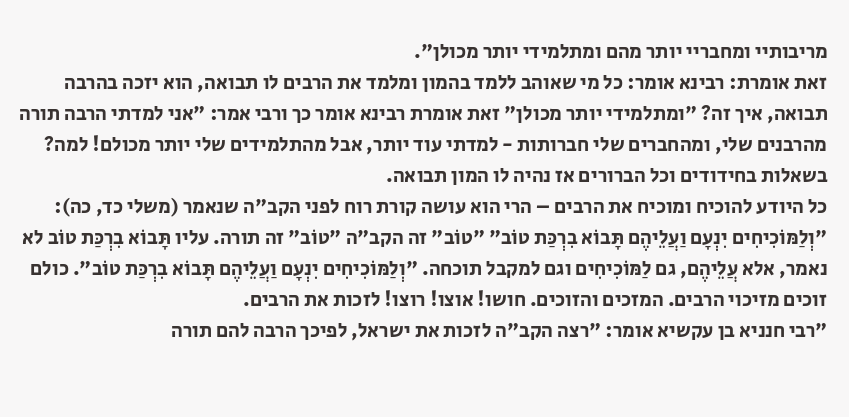מריבותיי ומחבריי יותר מהם ומתלמידי יותר מכולן".
זאת אומרת: רבינא אומר: כל מי שאוהב ללמד בהמון ומלמד את הרבים לו תבואה, הוא יזכה בהרבה תבואה, איך זה? "ומתלמידי יותר מכולן" זאת אומרת רבינא אומר כך ורבי אמר: "אני למדתי הרבה תורה מהרבנים שלי, ומהחברים שלי חברותות - למדתי עוד יותר, אבל מהתלמידים שלי יותר מכולם! למה? בשאלות בחידודים וכל הברורים אז נהיה לו המון תבואה.
כל היודע להוכיח ומוכיח את הרבים – הרי הוא עושה קורת רוח לפני הקב"ה שנאמר (משלי כד, כה): "וְלַמּוֹכִיחִים יִנְעָם וַעֲלֵיהֶם תָּבוֹא בִרְכַּת טוֹב" "טוֹב" זה הקב"ה "טוֹב" זה תורה. עליו תָּבוֹא בִרְכַּת טוֹב לא נאמר, אלא עֲלֵיהֶם, גם לַמּוֹכִיחִים וגם למקבל תוכחה. "וְלַמּוֹכִיחִים יִנְעָם וַעֲלֵיהֶם תָּבוֹא בִרְכַּת טוֹב". כולם זוכים מזיכוי הרבים. המזכים והזוכים. חושו! אוצו! רוצו! לזכות את הרבים.
"רבי חנניא בן עקשיא אומר: "רצה הקב"ה לזכות את ישראל, לפיכך הרבה להם תורה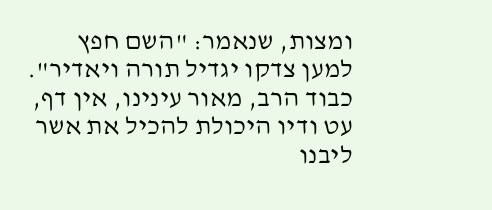ומצות, שנאמר: "השם חפץ למען צדקו יגדיל תורה ויאדיר".
כבוד הרב, מאור עינינו, אין דף, עט ודיו היכולת להכיל את אשר ליבנו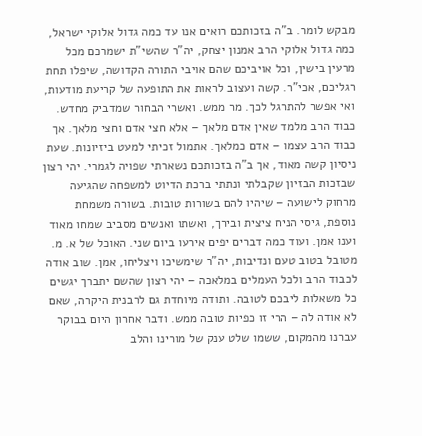מבקש לומר. ב"ה בזכותכם רואים אנו עד כמה גדול אלוקי ישראל, כמה גדול אלוקי הרב אמנון יצחק, יה"ר שהשי"ת ישמרכם מכל מרעין בישין, וכל אויביכם שהם אויבי התורה הקדושה, שיפלו תחת רגליכם, אכי"ר. קשה ועצוב לראות את התופעה של קריעת מודעות, ואי אפשר להתרגל לכך. מר ממש. ואשרי הבחור שמדביק מחדש. כבוד הרב מלמד שאין אדם מלאך – אלא חצי אדם וחצי מלאך. אך כבוד הרב עצמו – אדם כמלאך. אתמול זכיתי למעט ביזיונות. שעת ניסיון קשה מאוד, אך ב"ה בזכותכם נשארתי שפויה לגמרי. יהי רצון שבזכות הבזיון שקבלתי ונתתי ברכת הדיוט למשפחה שהגיעה מרחוק לישועה – שיהיו להם בשורות טובות. בשורה משמחת נוספת, גיסי הניח ציצית ובירך, ואשתו ואנשים מסביב שמחו מאוד וענו אמן. ועוד כמה דברים יפים אירעו ביום שני. האוכל של א. מ. מטובל בטוב טעם ונדיבות, יה"ר שימשיכו ויצליחו, אמן. שוב אודה לכבוד הרב ולכל העמלים במלאכה – יהי רצון שהשם יתברך יגשים כל משאלות ליבכם לטובה. ותודה מיוחדת גם לרבנית היקרה, שאם לא אודה לה – הרי זו כפיות טובה ממש. ודבר אחרון היום בבוקר עברנו מהמקום, ששמו שלט ענק של מורינו והלב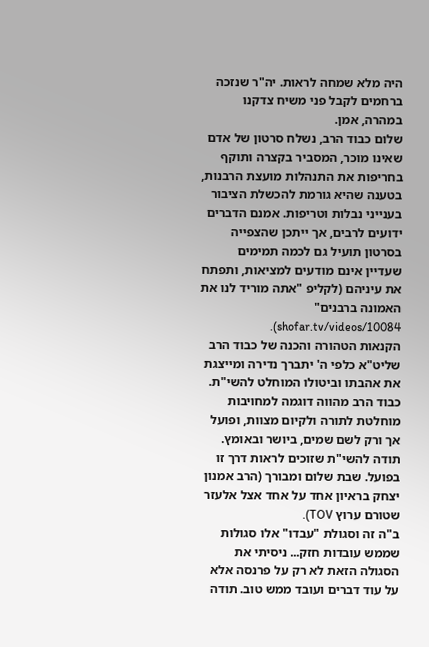היה מלא שמחה לראות. יה"ר שנזכה ברחמים לקבל פני משיח צדקנו במהרה, אמן.
שלום כבוד הרב, נשלח סרטון של אדם שאינו מוכר, המסביר בקצרה ותוקף בחריפות את התנהלות מועצת הרבנות, בטענה שהיא גורמת להכשלת הציבור בענייני נבלות וטריפות. אמנם הדברים ידועים לרבים, אך ייתכן שהצפייה בסרטון תועיל גם לכמה תמימים שעדיין אינם מודעים למציאות, ותפתח את עיניהם (לקליפ "אתה מוריד לנו את האמונה ברבנים" shofar.tv/videos/10084).
הקנאות הטהורה והכנה של כבוד הרב שליט"א כלפי ה' יתברך נדירה ומייצגת את אהבתו וביטולו המוחלט להשי"ת. כבוד הרב מהווה דוגמה למחויבות מוחלטת לתורה ולקיום מצוות, ופועל אך ורק לשם שמים, ביושר ובאומץ. תודה להשי"ת שזוכים לראות דרך זו בפועל. שבת שלום ומבורך (הרב אמנון יצחק בראיון אחד על אחד אצל אלעזר שטורם ערוץ TOV).
ב"ה זה וסגולת "עבדו" אלו סגולות שממש עובדות חזק... ניסיתי את הסגולה הזאת לא רק על פרנסה אלא על עוד דברים ועובד ממש טוב. תודה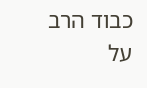כבוד הרב על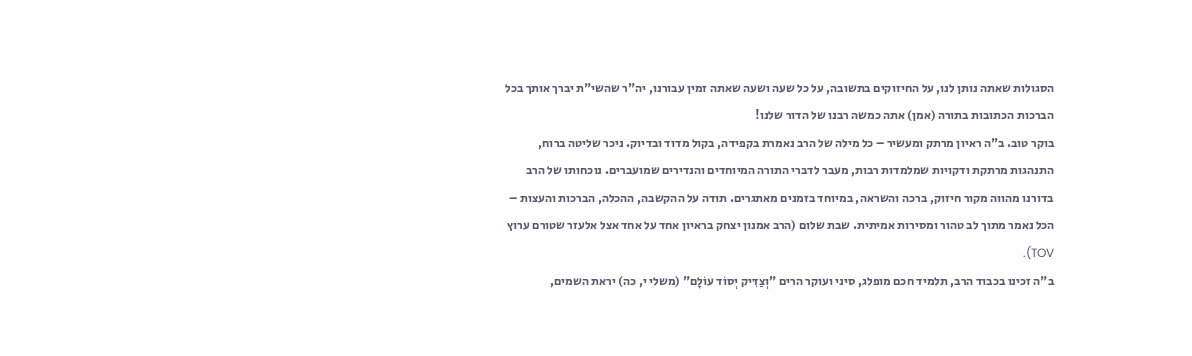הסגולות שאתה נותן לנו, על החיזוקים בתשובה, על כל שעה ושעה שאתה זמין עבורנו, יה"ר שהשי"ת יברך אותך בכל הברכות הכתובות בתורה (אמן) אתה כמשה רבנו של הדור שלנו!
בוקר טוב. ב"ה ראיון מרתק ומעשיר – כל מילה של הרב נאמרת בקפידה, בקול מדוד ובדיוק. ניכר שליטה ברוח, התנהגות מרתקת ודקויות שמלמדות רבות, מעבר לדברי התורה המיוחדים והנדירים שמועברים. נוכחותו של הרב בדורנו מהווה מקור חיזוק, ברכה והשראה, במיוחד בזמנים מאתגרים. תודה על ההקשבה, ההכלה, הברכות והעצות – הכל נאמר מתוך לב טהור ומסירות אמיתית. שבת שלום (הרב אמנון יצחק בראיון אחד על אחד אצל אלעזר שטורם ערוץ TOV).
ב"ה זכינו בכבוד הרב, תלמיד חכם מופלג, סיני ועוקר הרים "וְצַדִּיק יְסוֹד עוֹלָם" (משלי י, כה) יראת השמים,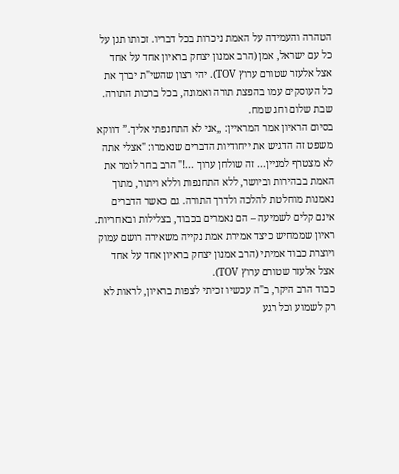הטהרה והעמידה על האמת ניכרות בכל דבריו. זכותו תגן על כל עם ישראל, אמן (הרב אמנון יצחק בראיון אחד על אחד אצל אלעזר שטורם ערוץ TOV). יהי רצון שהשי"ת יברך את כל העוסקים עמו בהפצת תורה ואמונה, בכל ברכות התורה. שבת שלום וחג שמח.
בסיום הראיון אמר המראיין: „אני לא התחנפתי אליך.” דווקא משפט זה הדגיש את ייחודיות הדברים שנאמרו: "אצלי אתה לא מצטרף למניין... זה שולחן ערוך ...!" הרב בחר לומר את האמת בבהירות וביושר, ללא התחנפות וללא ויתור, מתוך נאמנות מוחלטת להלכה ולדרך התורה. גם כאשר הדברים אינם קלים לשמיעה – הם נאמרים בכבוד, בצלילות ובאחריות. ראיון שממחיש כיצד אמירת אמת נקייה משאירה רושם עמוק ויוצרת כבוד אמיתי (הרב אמנון יצחק בראיון אחד על אחד אצל אלעזר שטורם ערוץ TOV).
כבוד הרב היקר, ב"ה עכשיו זכיתי לצפות בראיון, לראות לא רק לשמוע וכל רגע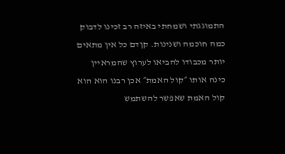התמוגגתי ושמחתי באיזה רב זכינו לדבוק כמה חוכמה ושנינות. קןדם כל אין מתאים יותר מכבודו להביאו לערוץ שהמראיין כינה אותו ״קול האמת״ אכן רבנו הוא הוא קול האמת שאפשר להשתמש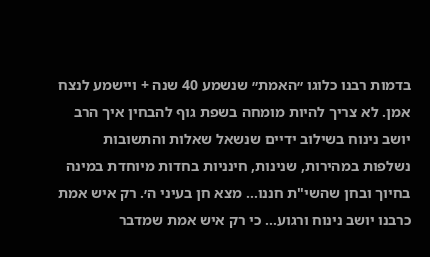בדמות רבנו כלוגו ״האמת״ שנשמע 40 שנה + ויישמע לנצח אמן. לא צריך להיות מומחה בשפת גוף להבחין איך הרב יושב נינוח בשילוב ידיים שנשאל שאלות והתשובות נשלפות במהירות, שנינות, חינניות בחדות מיוחדת במינה בחיוך ובחן שהשי"ת חננו… מצא חן בעיני ה׳. רק איש אמת כרבנו יושב נינוח ורגוע… כי רק איש אמת שמדבר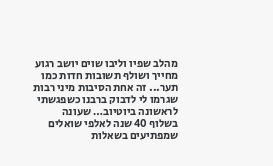מהלב שפיו וליבו שוים יושב רגוע מחייך ושולף תשובות חדות כמו תער... זה אחת הסיבות מיני רבות שגרמו לי לדבוק ברבנו כשפגשתי לראשונה ביוטיוב… שעונה בשלוף 40 שנה לאלפי שואלים שמפתיעים בשאלות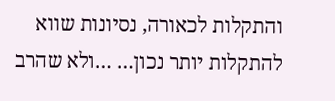והתקלות לכאורה, נסיונות שווא להתקלות יותר נכון… …ולא שהרב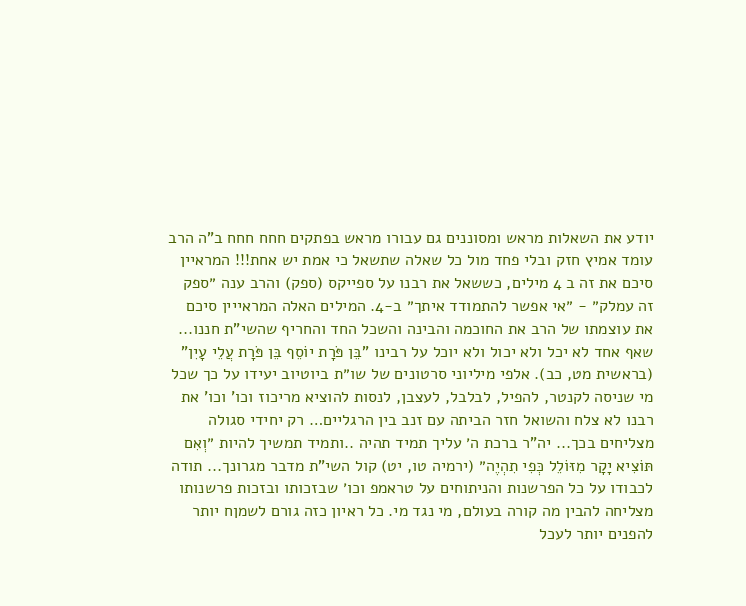יודע את השאלות מראש ומסוננים גם עבורו מראש בפתקים חחח חחח ב"ה הרב עומד אמיץ חזק ובלי פחד מול כל שאלה שתשאל כי אמת יש אחת!!! המראיין סיכם את זה ב 4 מילים, כששאל את רבנו על ספייקס (ספק) והרב ענה ״ספק זה עמלק״ - ״אי אפשר להתמודד איתך״ ב-4. המילים האלה המראייין סיכם את עוצמתו של הרב את החוכמה והבינה והשכל החד והחריף שהשי"ת חננו... שאף אחד לא יכל ולא יכול ולא יוכל על רבינו "בֵּן פֹּרָת יוֹסֵף בֵּן פֹּרָת עֲלֵי עָיִן" (בראשית מט, כב). אלפי מיליוני סרטונים של שו״ת ביוטיוב יעידו על כך שכל מי שניסה לקנטר, להפיל, לבלבל, לעצבן, לנסות להוציא מריכוז וכו' וכו' את רבנו לא צלח והשואל חזר הביתה עם זנב בין הרגליים… רק יחידי סגולה מצליחים בכך... יה"ר ברכת ה׳ עליך תמיד תהיה ..ותמיד תמשיך להיות ״וְאִם תּוֹצִיא יָקָר מִזּוֹלֵל כְּפִי תִהְיֶה״ (ירמיה טו, יט) קול השי"ת מדבר מגרונך... תודה לכבודו על כל הפרשנות והניתוחים על טראמפ וכו׳ שבזכותו ובזכות פרשנותו מצליחה להבין מה קורה בעולם, מי נגד מי. כל ראיון כזה גורם לשמןח יותר להפנים יותר לעכל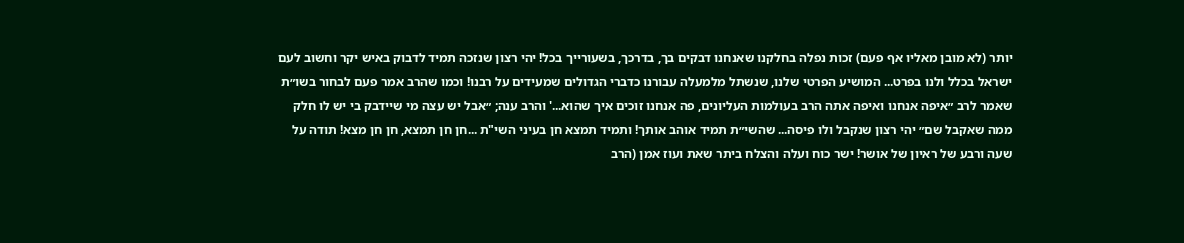יותר (לא מובן מאליו אף פעם) זכות נפלה בחלקנו שאנחנו דבקים בך, בדרכך, בשעורייך בכל! יהי רצון שנזכה תמיד לדבוק באיש יקר וחשוב לעם ישראל בכלל ולנו בפרט... המושיע הפרטי שלנו, שנשתל מלמעלה עבורנו כדברי הגדולים שמעידים על רבנו! וכמו שהרב אמר פעם לבחור בשו״ת שאמר לרב ״איפה אנחנו ואיפה אתה הרב בעולמות העליונים, פה אנחנו זוכים איך שהוא...' והרב ענה; ״אבל יש עצה מי שיידבק בי יש לו חלק ממה שאקבל שם״ יהי רצון שנקבל ולו פיסה... שהשי״ת תמיד אוהב אותך! ותמיד תמצא חן בעיני השי"ת ...חן חן תמצא, חן חן מצא! תודה על שעה ורבע של ראיון של אושר! ישר כוח ועלה והצלח ביתר שאת ועוז אמן (הרב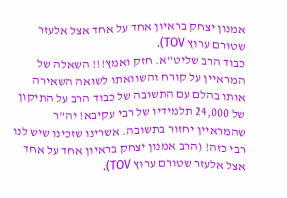אמנון יצחק בראיון אחד על אחד אצל אלעזר שטורם ערוץ TOV).
כבוד הרב שליט"א. חזק ואמץ!!! השאלה של המראיין על קורח והשוואתו לשואה השאירה אותו בהלם עם התשובה של כבוד הרב על התיקון של 24,000 תלמידיו של רבי עקיבא! יה"ר שהמראיין יחזור בתשובה. אשרינו שזכינו שיש לנו רבי כזה! (הרב אמנון יצחק בראיון אחד על אחד אצל אלעזר שטורם ערוץ TOV).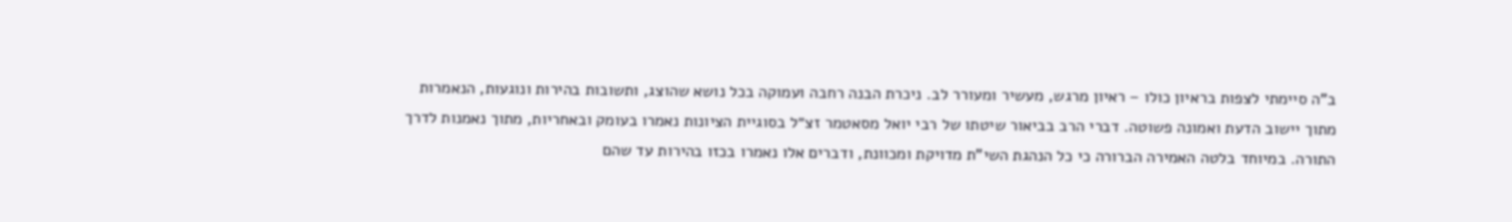ב"ה סיימתי לצפות בראיון כולו – ראיון מרגש, מעשיר ומעורר לב. ניכרת הבנה רחבה ועמוקה בכל נושא שהוצג, ותשובות בהירות ונוגעות, הנאמרות מתוך יישוב הדעת ואמונה פשוטה. דברי הרב בביאור שיטתו של רבי יואל מסאטמר זצ״ל בסוגיית הציונות נאמרו בעומק ובאחריות, מתוך נאמנות לדרך התורה. במיוחד בלטה האמירה הברורה כי כל הנהגת השי"ת מדויקת ומכוונת, ודברים אלו נאמרו בכזו בהירות עד שהם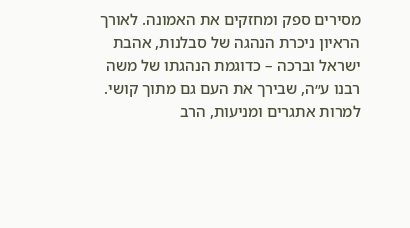מסירים ספק ומחזקים את האמונה. לאורך הראיון ניכרת הנהגה של סבלנות, אהבת ישראל וברכה – כדוגמת הנהגתו של משה רבנו ע״ה, שבירך את העם גם מתוך קושי. למרות אתגרים ומניעות, הרב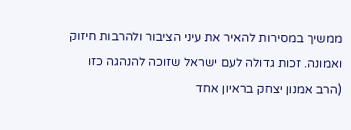ממשיך במסירות להאיר את עיני הציבור ולהרבות חיזוק ואמונה. זכות גדולה לעם ישראל שזוכה להנהגה כזו (הרב אמנון יצחק בראיון אחד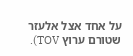על אחד אצל אלעזר שטורם ערוץ TOV).